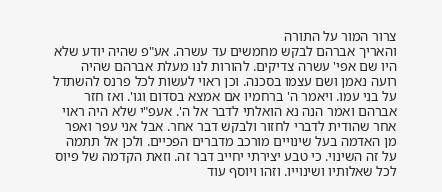צרור המור על התורה
והאריך אברהם לבקש מחמשים עד עשרה. אע"פ שהיה יודע שלא היו שם אפי' עשרה צדיקים. להורות לנו מעלת אברהם שהיה רועה נאמן ושם עצמו בסכנה. וכן ראוי לעשות לכל פרנס להשתדל על בני עמו. ויאמר ה' ברחמיו אם אמצא בסדום וגו'. ואז חזר אברהם ואמר הנה נא הואלתי לדבר אל ה'. אעפ"י שלא היה ראוי אחר שהודית לדברי לחזור ולבקש דבר אחר. אבל אני עפר ואפר מן האדמה בעל שינויים מורכב מדברים הפכיים. ולכן אל תתמה על זה השינוי. כי טבע יצירתי יחייב דבר זה. וזאת הקדמה של פיוס לכל שאלותיו ושינוייו. וזהו ויוסף עוד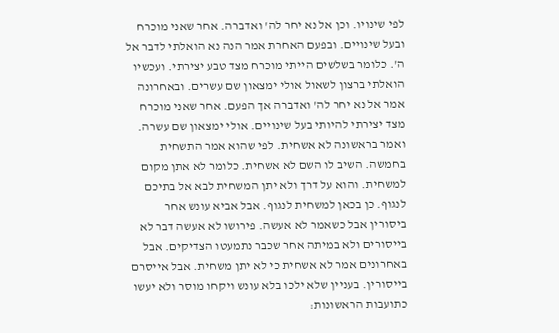לפי שינויו. וכן אל נא יחר לה' ואדברה. אחר שאני מוכרח ובעל שינויים. ובפעם האחרת אמר הנה נא הואלתי לדבר אל ה'. כלומר בשלשים הייתי מוכרח מצד טבע יצירתי. ועכשיו הואלתי ברצון לשאול אולי ימצאון שם עשרים. ובאחרונה אמר אל נא יחר לה' ואדברה אך הפעם. אחר שאני מוכרח מצד יצירתי להיותי בעל שינויים. אולי ימצאון שם עשרה. ואמר בראשונה לא אשחית. לפי שהוא אמר התשחית בחמשה. השיב לו השם לא אשחית. כלומר לא אתן מקום למשחית. והוא על דרך ולא יתן המשחית לבא אל בתיכם לנגוף. כן בכאן למשחית לנגוף. אבל אביא עונש אחר ביסורין אבל כשאמר לא אעשה. פירושו לא אעשה דבר לא בייסורים ולא במיתה אחר שכבר נתמעטו הצדיקים. אבל באחרונים אמר לא אשחית כי לא יתן משחית. אבל אייסרם בייסורין. בעניין שלא ילכו בלא עונש ויקחו מוסר ולא יעשו כתועבות הראשונות: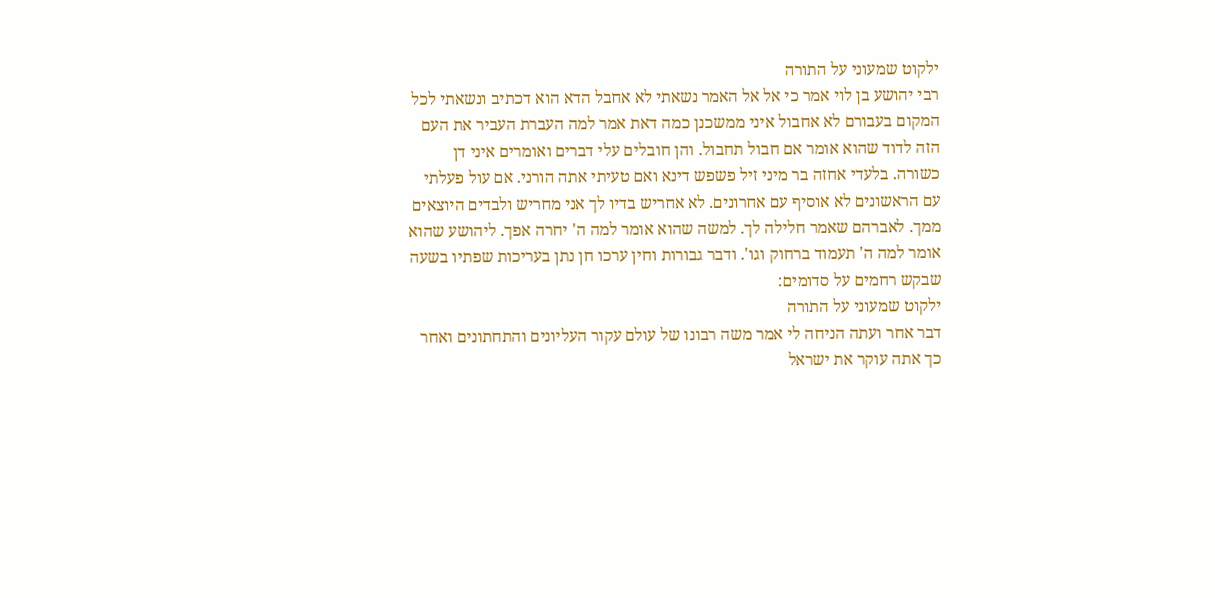ילקוט שמעוני על התורה
רבי יהושע בן לוי אמר כי אל אל האמר נשאתי לא אחבל הדא הוא דכתיב ונשאתי לכל המקום בעבורם לא אחבול איני ממשכנן כמה דאת אמר למה העברת העביר את העם הזה לדוד שהוא אומר אם חבול תחבול. והן חובלים עלי דברים ואומרים איני דן כשורה. בלעדי אחזה בר מיני זיל פשפש דינא ואם טעיתי אתה הורני. אם עול פעלתי עם הראשונים לא אוסיף עם אחרונים. לא אחריש בדיו לך אני מחריש ולבדים היוצאים ממך. לאברהם שאמר חלילה לך. למשה שהוא אומר למה ה' יחרה אפך. ליהושע שהוא אומר למה ה' תעמוד ברחוק וגו'. ודבר גבורות וחין ערכו חן נתן בעריכות שפתיו בשעה שבקש רחמים על סדומים:
ילקוט שמעוני על התורה
דבר אחר ועתה הניחה לי אמר משה רבונו של עולם עקור העליונים והתחתונים ואחר כך אתה עוקר את ישראל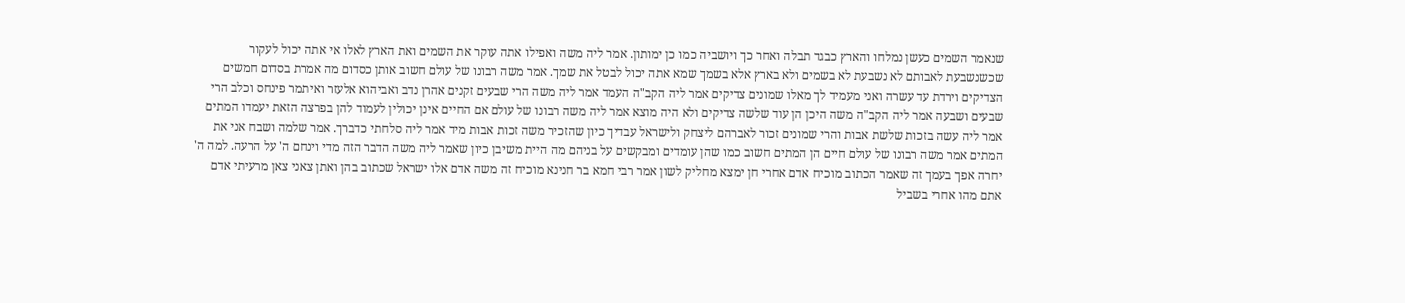שנאמר השמים כעשן נמלחו והארץ כבגד תבלה ואחר כך ויושביה כמו כן ימותון. אמר ליה משה ואפילו אתה עוקר את השמים ואת הארץ לאלו אי אתה יכול לעקור שכשנשבעת לאבותם לא נשבעת לא בשמים ולא בארץ אלא בשמך שמא אתה יכול לבטל את שמך. אמר משה רבונו של עולם חשוב אותן כסדום מה אמרת בסדום חמשים הצדיקים וירדת עד עשרה ואני מעמיד לך מאלו שמונים צדיקים אמר ליה הקב"ה העמד אמר ליה משה הרי שבעים זקנים אהרן נדב ואביהוא אלעזר ואיתמר פינחס וכלב הרי שבעים ושבעה אמר ליה הקב"ה משה היכן הן עוד שלשה צדיקים ולא היה מוצא אמר ליה משה רבונו של עולם אם החיים אינן יכולין לעמוד להן בפרצה הזאת יעמדו המתים אמר ליה עשה בזכות שלשת אבות והרי שמונים זכור לאברהם ליצחק ולישראל עבדיך כיון שהזכיר משה זכות אבות מיד אמר ליה סלחתי כדברך. אמר שלמה ושבח אני את המתים אמר משה רבונו של עולם חיים הן המתים חשוב כמו שהן עומדים ומבקשים על בניהם מה היית משיבן כיון שאמר ליה משה הדבר הזה מדי וינחם ה' על הרעה. למה ה' יחרה אפך בעמך זה שאמר הכתוב מוכיח אדם אחרי חן ימצא מחליק לשון אמר רבי חמא בר חנינא מוכיח זה משה אדם אלו ישראל שכתוב בהן ואתן צאני צאן מרעיתי אדם אתם מהו אחרי בשביל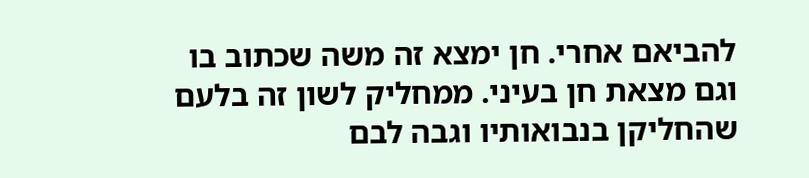להביאם אחרי. חן ימצא זה משה שכתוב בו וגם מצאת חן בעיני. ממחליק לשון זה בלעם שהחליקן בנבואותיו וגבה לבם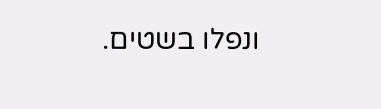ונפלו בשטים.